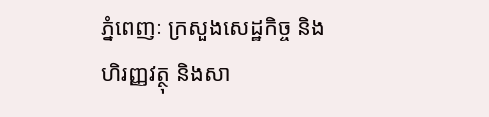ភ្នំពេញៈ ក្រសួងសេដ្ឋកិច្ច និងហិរញ្ញវត្ថុ និងសា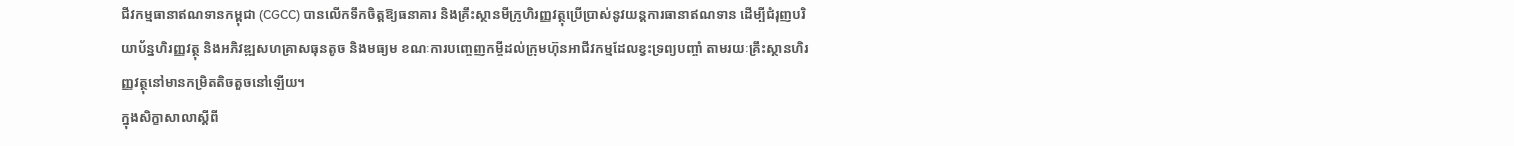ជីវកម្មធានាឥណទានកម្ពុជា (CGCC) បានលើកទឹកចិត្តឱ្យធនាគារ និងគ្រឹះស្ថានមីក្រូហិរញ្ញវត្ថុប្រើប្រាស់នូវយន្តការធានាឥណទាន ដើម្បីជំរុញបរិយាប័ន្នហិរញ្ញវត្ថុ និងអភិវឌ្ឍសហគ្រាសធុនតូច និងមធ្យម ខណៈការបញ្ចេញកម្ចីដល់ក្រុមហ៊ុនអាជីវកម្មដែលខ្វះទ្រព្យបញ្ចាំ តាមរយៈគ្រឹះស្ថានហិរញ្ញវត្ថុនៅមានកម្រិតតិចតួចនៅឡើយ។
ក្នុងសិក្ខាសាលាស្តីពី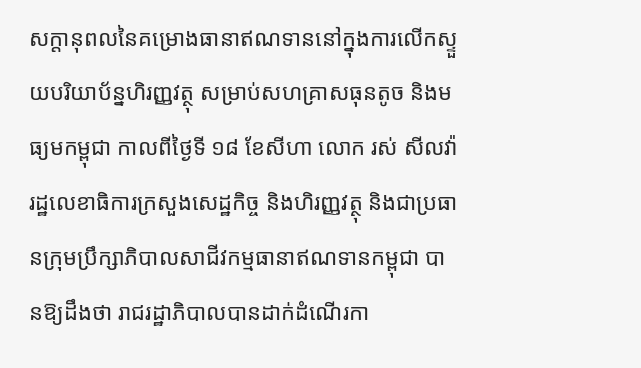សក្តានុពលនៃគម្រោងធានាឥណទាននៅក្នុងការលើកស្ទួយបរិយាប័ន្នហិរញ្ញវត្ថុ សម្រាប់សហគ្រាសធុនតូច និងមធ្យមកម្ពុជា កាលពីថ្ងៃទី ១៨ ខែសីហា លោក រស់ សីលវ៉ា រដ្ឋលេខាធិការក្រសួងសេដ្ឋកិច្ច និងហិរញ្ញវត្ថុ និងជាប្រធានក្រុមប្រឹក្សាភិបាលសាជីវកម្មធានាឥណទានកម្ពុជា បានឱ្យដឹងថា រាជរដ្ឋាភិបាលបានដាក់ដំណើរកា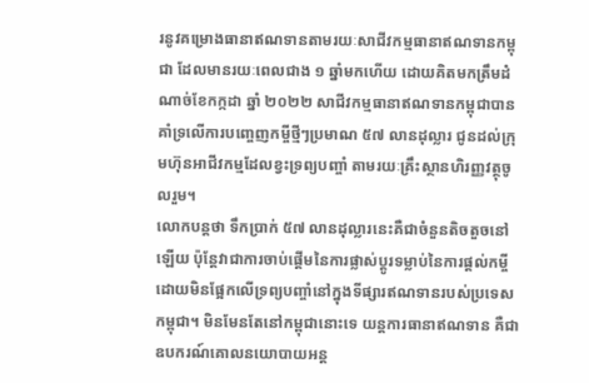រនូវគម្រោងធានាឥណទានតាមរយៈសាជីវកម្មធានាឥណទានកម្ពុជា ដែលមានរយៈពេលជាង ១ ឆ្នាំមកហើយ ដោយគិតមកត្រឹមដំណាច់ខែកក្កដា ឆ្នាំ ២០២២ សាជីវកម្មធានាឥណទានកម្ពុជាបានគាំទ្រលើការបញ្ចេញកម្ចីថ្មីៗប្រមាណ ៥៧ លានដុល្លារ ជូនដល់ក្រុមហ៊ុនអាជីវកម្មដែលខ្វះទ្រព្យបញ្ចាំ តាមរយៈគ្រឹះស្ថានហិរញ្ញវត្ថុចូលរួម។
លោកបន្តថា ទឹកប្រាក់ ៥៧ លានដុល្លារនេះគឺជាចំនួនតិចតួចនៅឡើយ ប៉ុន្តែវាជាការចាប់ផ្តើមនៃការផ្លាស់ប្តូរទម្លាប់នៃការផ្តល់កម្ចី ដោយមិនផ្អែកលើទ្រព្យបញ្ចាំនៅក្នុងទីផ្សារឥណទានរបស់ប្រទេសកម្ពុជា។ មិនមែនតែនៅកម្ពុជានោះទេ យន្តការធានាឥណទាន គឺជាឧបករណ៍គោលនយោបាយអន្ត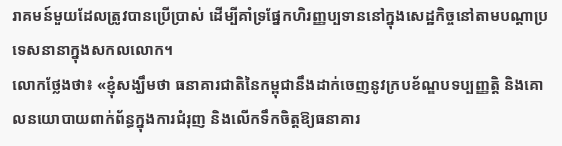រាគមន៍មួយដែលត្រូវបានប្រើប្រាស់ ដើម្បីគាំទ្រផ្នែកហិរញ្ញប្បទាននៅក្នុងសេដ្ឋកិច្ចនៅតាមបណ្តាប្រទេសនានាក្នុងសកលលោក។
លោកថ្លែងថា៖ «ខ្ញុំសង្ឃឹមថា ធនាគារជាតិនៃកម្ពុជានឹងដាក់ចេញនូវក្របខ័ណ្ឌបទប្បញ្ញត្តិ និងគោលនយោបាយពាក់ព័ន្ធក្នុងការជំរុញ និងលើកទឹកចិត្តឱ្យធនាគារ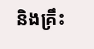និងគ្រឹះ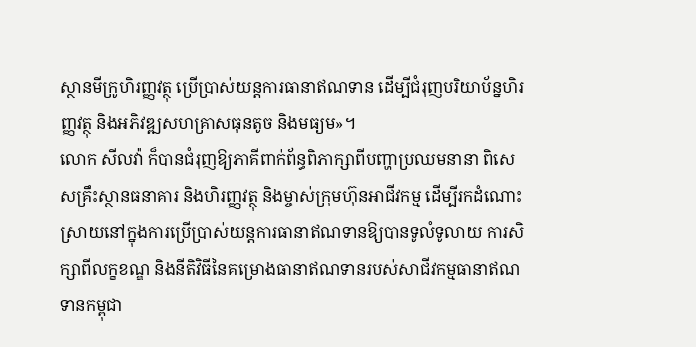ស្ថានមីក្រូហិរញ្ញវត្ថុ ប្រើប្រាស់យន្តការធានាឥណទាន ដើម្បីជំរុញបរិយាប័ន្នហិរញ្ញវត្ថុ និងអភិវឌ្ឍសហគ្រាសធុនតូច និងមធ្យម»។
លោក សីលវ៉ា ក៏បានជំរុញឱ្យភាគីពាក់ព័ន្ធពិភាក្សាពីបញ្ហាប្រឈមនានា ពិសេសគ្រឹះស្ថានធនាគារ និងហិរញ្ញវត្ថុ និងម្ចាស់ក្រុមហ៊ុនអាជីវកម្ម ដើម្បីរកដំណោះស្រាយនៅក្នុងការប្រើប្រាស់យន្តការធានាឥណទានឱ្យបានទូលំទូលាយ ការសិក្សាពីលក្ខខណ្ឌ និងនីតិវិធីនៃគម្រោងធានាឥណទានរបស់សាជីវកម្មធានាឥណទានកម្ពុជា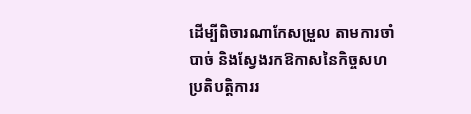ដើម្បីពិចារណាកែសម្រួល តាមការចាំបាច់ និងស្វែងរកឱកាសនៃកិច្ចសហប្រតិបត្តិការរ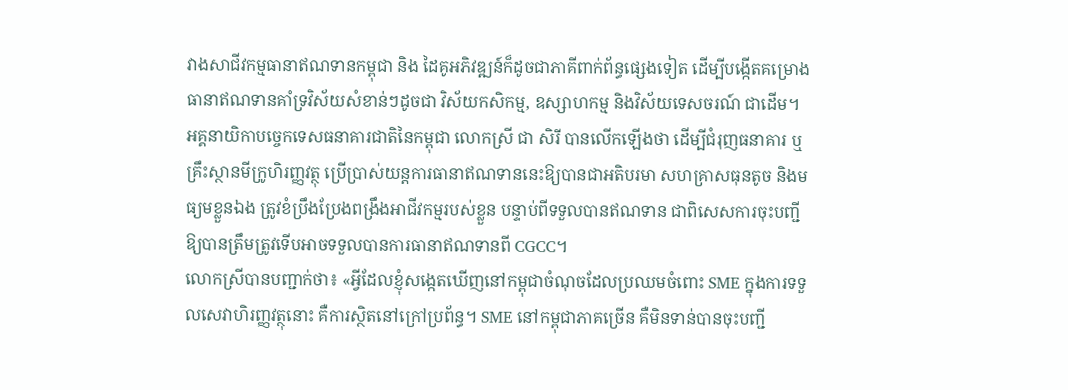វាងសាជីវកម្មធានាឥណទានកម្ពុជា និង ដៃគូអភិវឌ្ឍន៍ក៏ដូចជាភាគីពាក់ព័ន្ធផ្សេងទៀត ដើម្បីបង្កើតគម្រោងធានាឥណទានគាំទ្រវិស័យសំខាន់ៗដូចជា វិស័យកសិកម្ម, ឧស្សាហកម្ម និងវិស័យទេសចរណ៍ ជាដើម។
អគ្គនាយិកាបច្ចេកទេសធនាគារជាតិនៃកម្ពុជា លោកស្រី ជា សិរី បានលើកឡើងថា ដើម្បីជំរុញធនាគារ ឬគ្រឹះស្ថានមីក្រូហិរញ្ញវត្ថុ ប្រើប្រាស់យន្តការធានាឥណទាននេះឱ្យបានជាអតិបរមា សហគ្រាសធុនតូច និងមធ្យមខ្លួនឯង ត្រូវខំប្រឹងប្រែងពង្រឹងអាជីវកម្មរបស់ខ្លួន បន្ទាប់ពីទទួលបានឥណទាន ជាពិសេសការចុះបញ្ជីឱ្យបានត្រឹមត្រូវទើបអាចទទួលបានការធានាឥណទានពី CGCC។
លោកស្រីបានបញ្ជាក់ថា៖ «អ្វីដែលខ្ញុំសង្កេតឃើញនៅកម្ពុជាចំណុចដែលប្រឈមចំពោះ SME ក្នុងការទទួលសេវាហិរញ្ញវត្ថុនោះ គឺការស្ថិតនៅក្រៅប្រព័ន្ធ។ SME នៅកម្ពុជាភាគច្រើន គឺមិនទាន់បានចុះបញ្ជី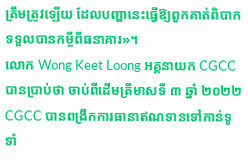ត្រឹមត្រូវឡើយ ដែលបញ្ហានេះធ្វើឱ្យពួកគាត់ពិបាកទទួលបានកម្ចីពីធនាគារ»។
លោក Wong Keet Loong អគ្គនាយក CGCC បានប្រាប់ថា ចាប់ពីដើមត្រីមាសទី ៣ ឆ្នាំ ២០២២ CGCC បានពង្រីកការធានាឥណទានទៅកាន់ទូទាំ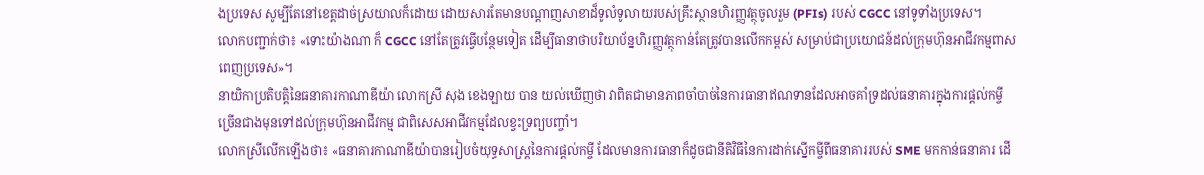ងប្រទេស សូម្បីតែនៅខេត្តដាច់ស្រយាលក៏ដោយ ដោយសារតែមានបណ្តាញសាខាដ៏ទូលំទូលាយរបស់គ្រឹះស្ថានហិរញ្ញវត្ថុចូលរួម (PFIs) របស់ CGCC នៅទូទាំងប្រទេស។
លោកបញ្ជាក់ថា៖ «ទោះយ៉ាងណា ក៏ CGCC នៅតែត្រូវធ្វើបន្ថែមទៀត ដើម្បីធានាថាបរិយាប័ន្នហិរញ្ញវត្ថុកាន់តែត្រូវបានលើកកម្ពស់ សម្រាប់ជាប្រយោជន៍ដល់ក្រុមហ៊ុនអាជីវកម្មពាសពេញប្រទេស»។
នាយិកាប្រតិបត្តិនៃធនាគារកាណាឌីយ៉ា លោកស្រី សុង ខេងឡាយ បាន យល់ឃើញថា វាពិតជាមានភាពចាំបាច់នៃការធានាឥណទានដែលអាចគាំទ្រដល់ធនាគារក្នុងការផ្តល់កម្ចីច្រើនជាងមុនទៅដល់ក្រុមហ៊ុនអាជីវកម្ម ជាពិសេសអាជីវកម្មដែលខ្វះទ្រព្យបញ្ចាំ។
លោកស្រីលើកឡើងថា៖ «ធនាគារកាណាឌីយ៉ាបានរៀបចំយុទ្ធសាស្ត្រនៃការផ្តល់កម្ចី ដែលមានការធានាក៏ដូចជានីតិវិធីនៃការដាក់ស្នើកម្ចីពីធនាគាររបស់ SME មកកាន់ធនាគារ ដើ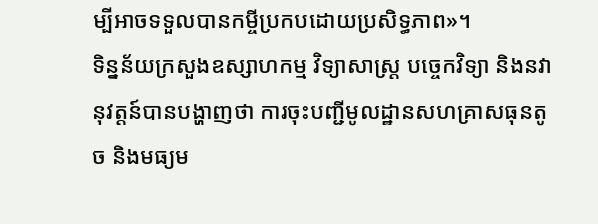ម្បីអាចទទួលបានកម្ចីប្រកបដោយប្រសិទ្ធភាព»។
ទិន្នន័យក្រសួងឧស្សាហកម្ម វិទ្យាសាស្ត្រ បច្ចេកវិទ្យា និងនវានុវត្តន៍បានបង្ហាញថា ការចុះបញ្ជីមូលដ្ឋានសហគ្រាសធុនតូច និងមធ្យម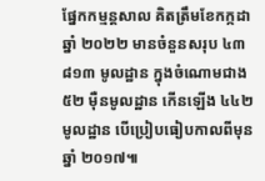ផ្នែកកម្មន្តសាល គិតត្រឹមខែកក្កដា ឆ្នាំ ២០២២ មានចំនួនសរុប ៤៣ ៨១៣ មូលដ្ឋាន ក្នុងចំណោមជាង ៥២ ម៉ឺនមូលដ្ឋាន កើនឡើង ៤៤២ មូលដ្ឋាន បើប្រៀបធៀបកាលពីមុនឆ្នាំ ២០១៧៕